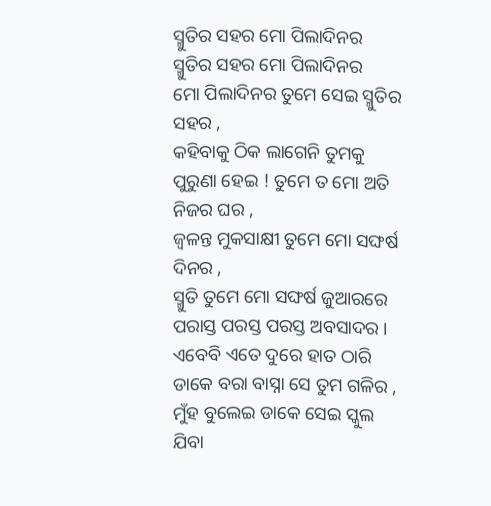ସ୍ମୁତିର ସହର ମୋ ପିଲାଦିନର
ସ୍ମୁତିର ସହର ମୋ ପିଲାଦିନର
ମୋ ପିଲାଦିନର ତୁମେ ସେଇ ସ୍ମୁତିର ସହର ,
କହିବାକୁ ଠିକ ଲାଗେନି ତୁମକୁ ପୁରୁଣା ହେଇ ! ତୁମେ ତ ମୋ ଅତି ନିଜର ଘର ,
ଜ୍ଵଳନ୍ତ ମୁକସାକ୍ଷୀ ତୁମେ ମୋ ସଙ୍ଘର୍ଷ ଦିନର ,
ସ୍ମୁତି ତୁମେ ମୋ ସଙ୍ଘର୍ଷ ଜୁଆରରେ ପରାସ୍ତ ପରସ୍ତ ପରସ୍ତ ଅବସାଦର ।
ଏବେବି ଏତେ ଦୁରେ ହାତ ଠାରି ଡାକେ ବରା ବାସ୍ନା ସେ ତୁମ ଗଳିର ,
ମୁଁହ ବୁଲେଇ ଡାକେ ସେଇ ସ୍କୁଲ ଯିବା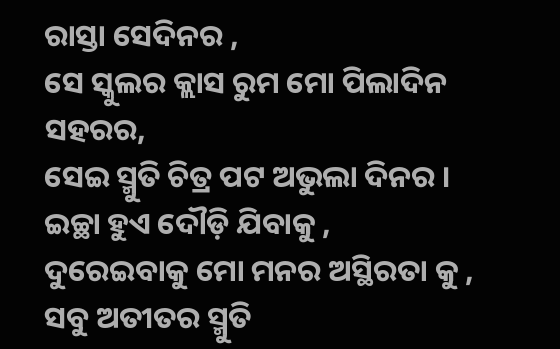ରାସ୍ତା ସେଦିନର ,
ସେ ସ୍କୁଲର କ୍ଲାସ ରୁମ ମୋ ପିଲାଦିନ ସହରର,
ସେଇ ସ୍ମୁତି ଚିତ୍ର ପଟ ଅଭୁଲା ଦିନର ।
ଇଚ୍ଛା ହୁଏ ଦୌଡ଼ି ଯିବାକୁ ,
ଦୁରେଇବାକୁ ମୋ ମନର ଅସ୍ଥିରତା କୁ ,
ସବୁ ଅତୀତର ସ୍ମୁତି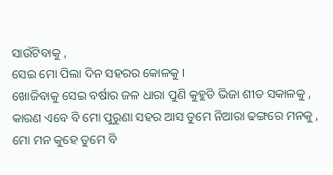ସାଉଁଟିବାକୁ ,
ସେଇ ମୋ ପିଲା ଦିନ ସହରର କୋଳକୁ ।
ଖୋଜିବାକୁ ସେଇ ବର୍ଷାର ଜଳ ଧାରା ପୁଣି କୁହୁଡି ଭିଜା ଶୀତ ସକାଳକୁ ,
କାରଣ ଏବେ ବି ମୋ ପୁରୁଣା ସହର ଆସ ତୁମେ ନିଆରା ଢଙ୍ଗରେ ମନକୁ ,
ମୋ ମନ କୁହେ ତୁମେ ବି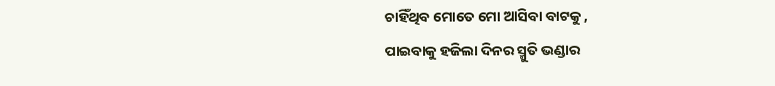ଚାହିଁଥିବ ମୋତେ ମୋ ଆସିବା ବାଟକୁ ,
ପାଇବାକୁ ହଜିଲା ଦିନର ସ୍ମୁତି ଭଣ୍ଡାର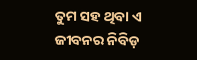ତୁମ ସହ ଥିବା ଏ ଜୀବନର ନିବିଡ଼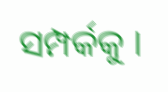ସମ୍ପର୍କକୁ ।